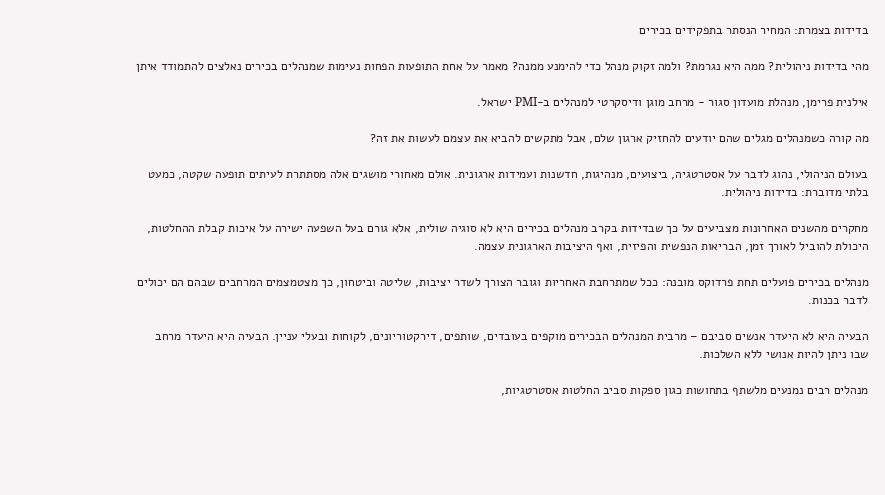בדידות בצמרת: המחיר הנסתר בתפקידים בכירים

מהי בדידות ניהולית? ממה היא נגרמת? ולמה זקוק מנהל כדי להימנע ממנה? מאמר על אחת התופעות הפחות נעימות שמנהלים בכירים נאלצים להתמודד איתן

אילנית פרימן, מנהלת מועדון סגור - מרחב מוגן ודיסקרטי למנהלים ב-PMI ישראל.

מה קורה כשמנהלים מגלים שהם יודעים להחזיק ארגון שלם, אבל מתקשים להביא את עצמם לעשות את זה?

בעולם הניהולי, נהוג לדבר על אסטרטגיה, ביצועים, מנהיגות, חדשנות ועמידות ארגונית. אולם מאחורי מושגים אלה מסתתרת לעיתים תופעה שקטה, כמעט בלתי מדוברת: בדידות ניהולית.

מחקרים מהשנים האחרונות מצביעים על כך שבדידות בקרב מנהלים בכירים היא לא סוגיה שולית, אלא גורם בעל השפעה ישירה על איכות קבלת ההחלטות, היכולת להוביל לאורך זמן, הבריאות הנפשית והפיזית, ואף היציבות הארגונית עצמה.

מנהלים בכירים פועלים תחת פרדוקס מובנה: ככל שמתרחבת האחריות וגובר הצורך לשדר יציבות, שליטה וביטחון, כך מצטמצמים המרחבים שבהם הם יכולים לדבר בכנות.

הבעיה היא לא היעדר אנשים סביבם – מרבית המנהלים הבכירים מוקפים בעובדים, שותפים, דירקטוריונים, לקוחות ובעלי עניין. הבעיה היא היעדר מרחב שבו ניתן להיות אנושי ללא השלכות.

מנהלים רבים נמנעים מלשתף בתחושות כגון ספקות סביב החלטות אסטרטגיות,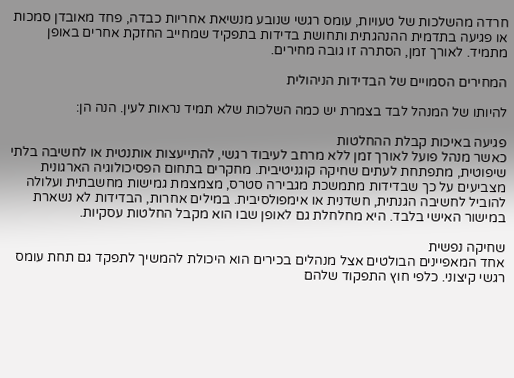חרדה מהשלכות של טעויות, עומס רגשי שנובע מנשיאת אחריות כבדה, פחד מאובדן סמכות או פגיעה בתדמית ההנהגתית ותחושת בדידות בתפקיד שמחייב החזקת אחרים באופן מתמיד. לאורך זמן, הסתרה זו גובה מחירים.

המחירים הסמויים של הבדידות הניהולית

להיותו של המנהל לבד בצמרת יש כמה השלכות שלא תמיד נראות לעין. הנה הן:

פגיעה באיכות קבלת ההחלטות
כאשר מנהל פועל לאורך זמן ללא מרחב לעיבוד רגשי, להתייעצות אותנטית או לחשיבה בלתי שיפוטית, מתפתחת לעתים שחיקה קוגניטיבית. מחקרים בתחום הפסיכולוגיה הארגונית מצביעים על כך שבדידות מתמשכת מגבירה סטרס, מצמצמת גמישות מחשבתית ועלולה להוביל לחשיבה הגנתית, חשדנית או אימפולסיבית. במילים אחרות, הבדידות לא נשארת במישור האישי בלבד. היא מחלחלת גם לאופן שבו הוא מקבל החלטות עסקיות.

שחיקה נפשית
אחד המאפיינים הבולטים אצל מנהלים בכירים הוא היכולת להמשיך לתפקד גם תחת עומס רגשי קיצוני. כלפי חוץ התפקוד שלהם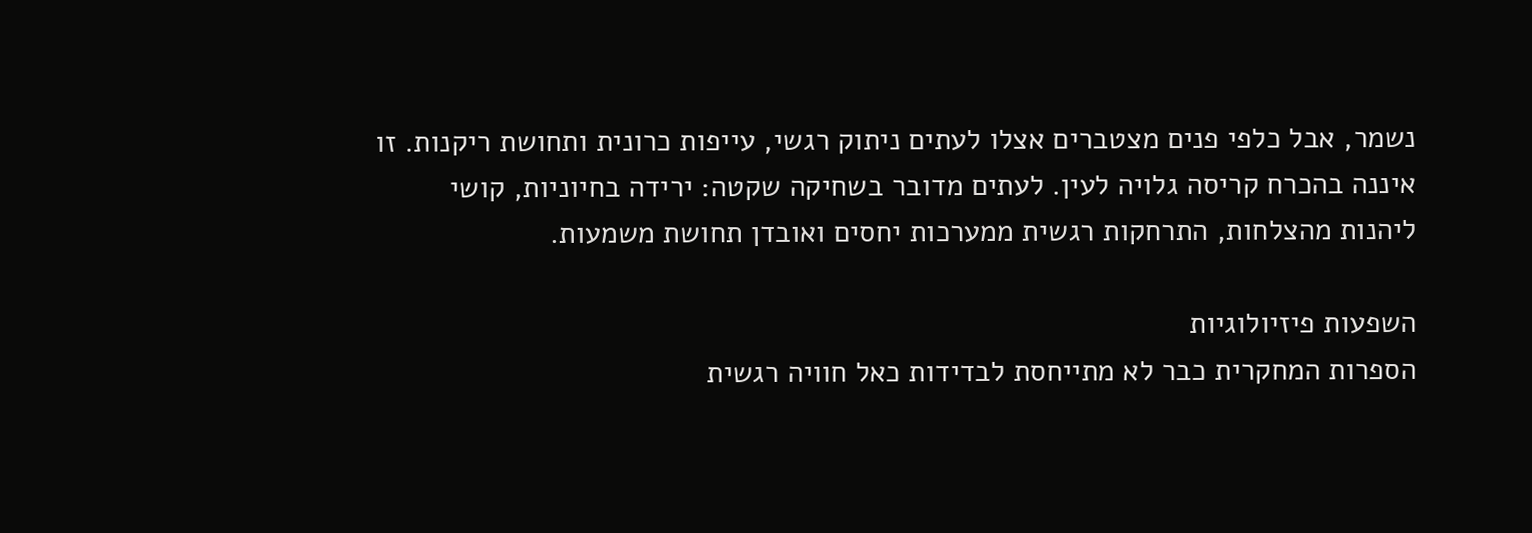נשמר, אבל כלפי פנים מצטברים אצלו לעתים ניתוק רגשי, עייפות כרונית ותחושת ריקנות. זו איננה בהכרח קריסה גלויה לעין. לעתים מדובר בשחיקה שקטה: ירידה בחיוניות, קושי ליהנות מהצלחות, התרחקות רגשית ממערכות יחסים ואובדן תחושת משמעות.

השפעות פיזיולוגיות
הספרות המחקרית כבר לא מתייחסת לבדידות כאל חוויה רגשית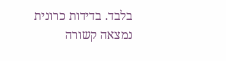בלבד. בדידות כרונית נמצאה קשורה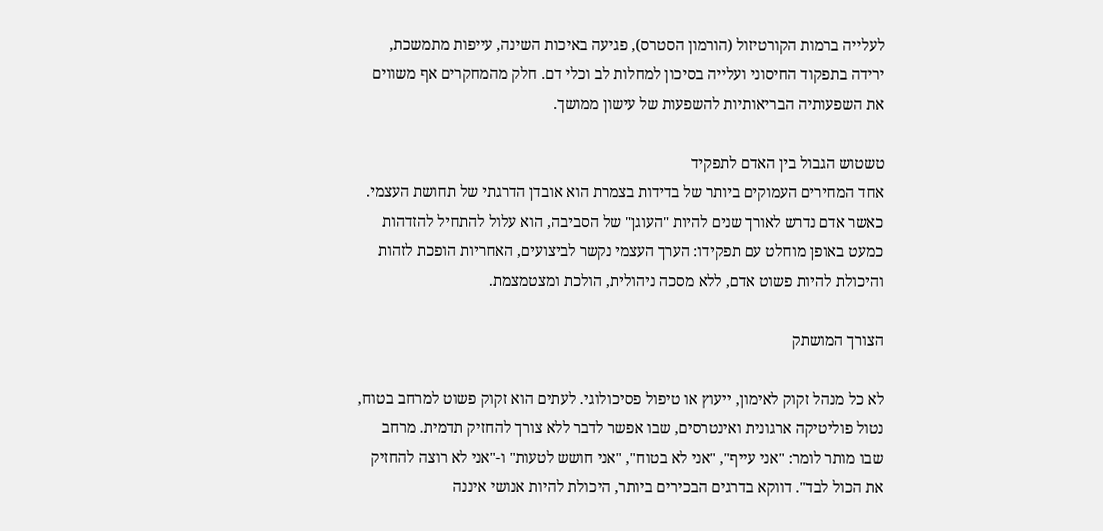לעלייה ברמות הקורטיזול (הורמון הסטרס), פגיעה באיכות השינה, עייפות מתמשכת, ירידה בתפקוד החיסוני ועלייה בסיכון למחלות לב וכלי דם. חלק מהמחקרים אף משווים את השפעותיה הבריאותיות להשפעות של עישון ממושך.

טשטוש הגבול בין האדם לתפקיד
אחד המחירים העמוקים ביותר של בדידות בצמרת הוא אובדן הדרגתי של תחושת העצמי. כאשר אדם נדרש לאורך שנים להיות "העוגן" של הסביבה, הוא עלול להתחיל להזדהות כמעט באופן מוחלט עם תפקידו: הערך העצמי נקשר לביצועים, האחריות הופכת לזהות והיכולת להיות פשוט אדם, ללא מסכה ניהולית, הולכת ומצטמצמת.

הצורך המושתק

לא כל מנהל זקוק לאימון, ייעוץ או טיפול פסיכולוגי. לעתים הוא זקוק פשוט למרחב בטוח, נטול פוליטיקה ארגונית ואינטרסים, שבו אפשר לדבר ללא צורך להחזיק תדמית. מרחב שבו מותר לומר: "אני עייף", "אני לא בטוח", "אני חושש לטעות" ו-"אני לא רוצה להחזיק את הכול לבד". דווקא בדרגים הבכירים ביותר, היכולת להיות אנושי איננה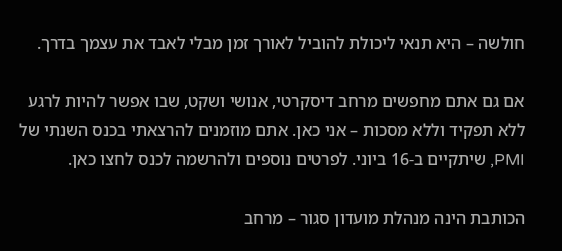חולשה – היא תנאי ליכולת להוביל לאורך זמן מבלי לאבד את עצמך בדרך.

אם גם אתם מחפשים מרחב דיסקרטי, אנושי ושקט, שבו אפשר להיות לרגע ללא תפקיד וללא מסכות – אני כאן. אתם מוזמנים להרצאתי בכנס השנתי של PMI, שיתקיים ב-16 ביוני. לפרטים נוספים ולהרשמה לכנס לחצו כאן.

הכותבת הינה מנהלת מועדון סגור – מרחב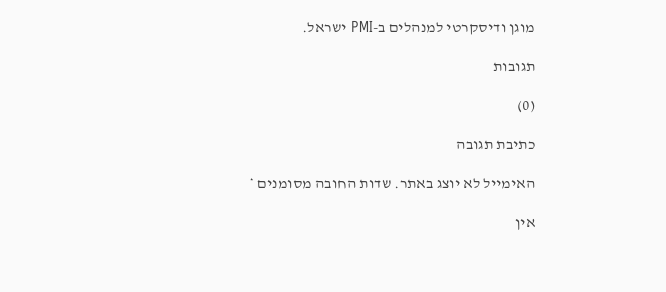מוגן ודיסקרטי למנהלים ב-PMI ישראל.

תגובות

(0)

כתיבת תגובה

האימייל לא יוצג באתר. שדות החובה מסומנים *

אין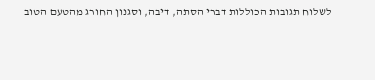לשלוח תגובות הכוללות דברי הסתה, דיבה, וסגנון החורג מהטעם הטוב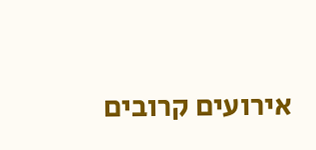אירועים קרובים